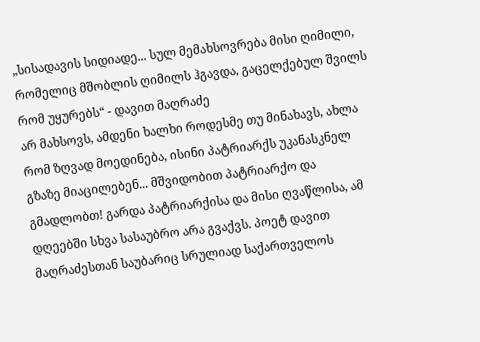„სისადავის სიდიადე... სულ მემახსოვრება მისი ღიმილი, რომელიც მშობლის ღიმილს ჰგავდა, გაცელქებულ შვილს რომ უყურებს“ - დავით მაღრაძე
არ მახსოვს, ამდენი ხალხი როდესმე თუ მინახავს, ახლა რომ ზღვად მოედინება, ისინი პატრიარქს უკანასკნელ გზაზე მიაცილებენ... მშვიდობით პატრიარქო და გმადლობთ! გარდა პატრიარქისა და მისი ღვაწლისა, ამ დღეებში სხვა სასაუბრო არა გვაქვს. პოეტ დავით მაღრაძესთან საუბარიც სრულიად საქართველოს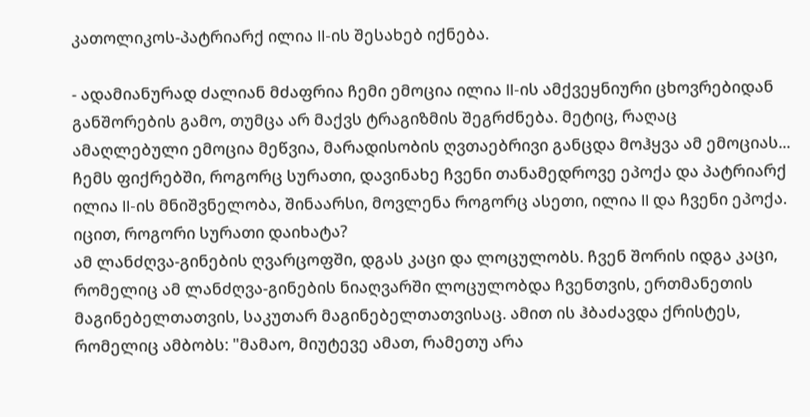კათოლიკოს-პატრიარქ ილია II-ის შესახებ იქნება.

- ადამიანურად ძალიან მძაფრია ჩემი ემოცია ილია II-ის ამქვეყნიური ცხოვრებიდან განშორების გამო, თუმცა არ მაქვს ტრაგიზმის შეგრძნება. მეტიც, რაღაც ამაღლებული ემოცია მეწვია, მარადისობის ღვთაებრივი განცდა მოჰყვა ამ ემოციას... ჩემს ფიქრებში, როგორც სურათი, დავინახე ჩვენი თანამედროვე ეპოქა და პატრიარქ ილია II-ის მნიშვნელობა, შინაარსი, მოვლენა როგორც ასეთი, ილია II და ჩვენი ეპოქა. იცით, როგორი სურათი დაიხატა?
ამ ლანძღვა-გინების ღვარცოფში, დგას კაცი და ლოცულობს. ჩვენ შორის იდგა კაცი, რომელიც ამ ლანძღვა-გინების ნიაღვარში ლოცულობდა ჩვენთვის, ერთმანეთის მაგინებელთათვის, საკუთარ მაგინებელთათვისაც. ამით ის ჰბაძავდა ქრისტეს, რომელიც ამბობს: "მამაო, მიუტევე ამათ, რამეთუ არა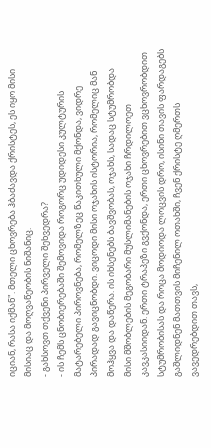იციან, რასა იქმან". მთელი ცხოვრება ჰბაძავდა ქრისტეს, ეს იყო მისი მისიაც და მოღვაწეობის ნიშანიც.
- გახსოვთ თქვენი პირველი შეხვედრა?
- ის ჩემს ცნობიერებაში შემოვიდა როგორც უდიდესი კულტურის მატარებელი პიროვნება, რომელზეც წაკითხული მქონდა, ვიდრე პირადად გავიცნობდი. ვიცოდი მისი ოჯახის ისტორია, რომელიც მან მოჰყვა და დაწერა. ის იხსენებს ბავშვობას, ოჯახს, სადაც სტუმრობდა მისი მშობლების მეგობარი მუსლიმანების ოჯახი ჩრდილოეთ კავკასიიდან. ერთი ტრაპეზი გვქონდა, ერთი ცხოვრებით ვცხოვრობდით სტუმრობისას და როცა მოდიოდა ლოცვის დრო, ისინი თავის ფარდაგებს გაშლიდნენ მათთვის მიჩენილ ოთახში, ჩვენ ქრისტე ღმერთს ვავედრებდით თავს,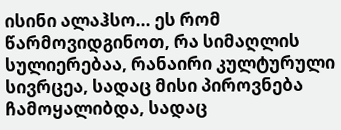ისინი ალაჰსო... ეს რომ წარმოვიდგინოთ, რა სიმაღლის სულიერებაა, რანაირი კულტურული სივრცეა, სადაც მისი პიროვნება ჩამოყალიბდა, სადაც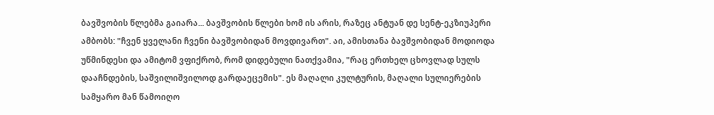ბავშვობის წლებმა გაიარა... ბავშვობის წლები ხომ ის არის, რაზეც ანტუან დე სენტ-ეკზიუპერი ამბობს: "ჩვენ ყველანი ჩვენი ბავშვობიდან მოვდივართ". აი, ამისთანა ბავშვობიდან მოდიოდა უწმინდესი და ამიტომ ვფიქრობ, რომ დიდებული ნათქვამია, "რაც ერთხელ ცხოვლად სულს დააჩნდების, საშვილიშვილოდ გარდაეცემის". ეს მაღალი კულტურის, მაღალი სულიერების სამყარო მან წამოიღო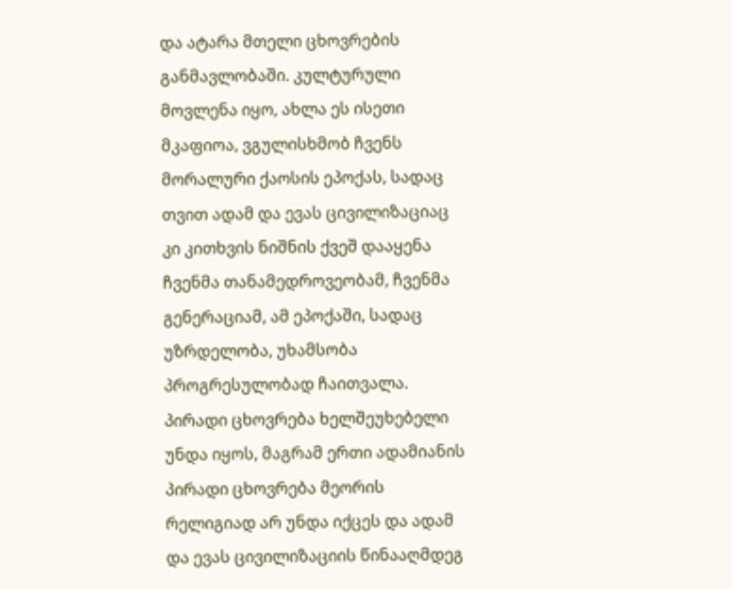და ატარა მთელი ცხოვრების განმავლობაში. კულტურული მოვლენა იყო, ახლა ეს ისეთი მკაფიოა, ვგულისხმობ ჩვენს მორალური ქაოსის ეპოქას, სადაც თვით ადამ და ევას ცივილიზაციაც კი კითხვის ნიშნის ქვეშ დააყენა ჩვენმა თანამედროვეობამ, ჩვენმა გენერაციამ, ამ ეპოქაში, სადაც უზრდელობა, უხამსობა პროგრესულობად ჩაითვალა. პირადი ცხოვრება ხელშეუხებელი უნდა იყოს, მაგრამ ერთი ადამიანის პირადი ცხოვრება მეორის რელიგიად არ უნდა იქცეს და ადამ და ევას ცივილიზაციის წინააღმდეგ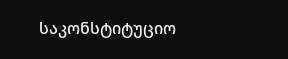საკონსტიტუციო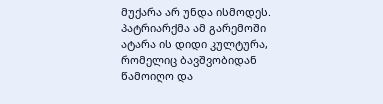მუქარა არ უნდა ისმოდეს. პატრიარქმა ამ გარემოში ატარა ის დიდი კულტურა, რომელიც ბავშვობიდან წამოიღო და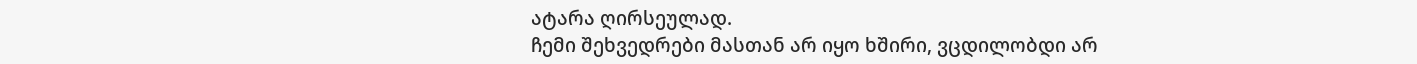ატარა ღირსეულად.
ჩემი შეხვედრები მასთან არ იყო ხშირი, ვცდილობდი არ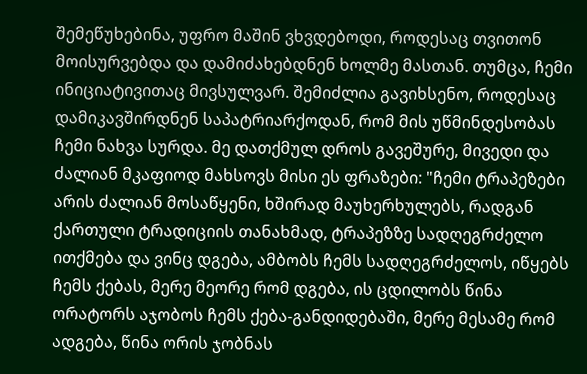შემეწუხებინა, უფრო მაშინ ვხვდებოდი, როდესაც თვითონ მოისურვებდა და დამიძახებდნენ ხოლმე მასთან. თუმცა, ჩემი ინიციატივითაც მივსულვარ. შემიძლია გავიხსენო, როდესაც დამიკავშირდნენ საპატრიარქოდან, რომ მის უწმინდესობას ჩემი ნახვა სურდა. მე დათქმულ დროს გავეშურე, მივედი და ძალიან მკაფიოდ მახსოვს მისი ეს ფრაზები: "ჩემი ტრაპეზები არის ძალიან მოსაწყენი, ხშირად მაუხერხულებს, რადგან ქართული ტრადიციის თანახმად, ტრაპეზზე სადღეგრძელო ითქმება და ვინც დგება, ამბობს ჩემს სადღეგრძელოს, იწყებს ჩემს ქებას, მერე მეორე რომ დგება, ის ცდილობს წინა ორატორს აჯობოს ჩემს ქება-განდიდებაში, მერე მესამე რომ ადგება, წინა ორის ჯობნას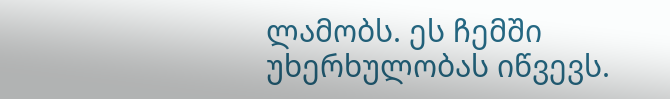ლამობს. ეს ჩემში უხერხულობას იწვევს.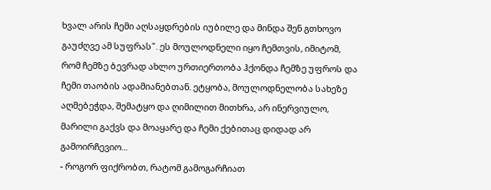ხვალ არის ჩემი აღსაყდრების იუბილე და მინდა შენ გთხოვო გაუძღვე ამ სუფრას". ეს მოულოდნელი იყო ჩემთვის, იმიტომ, რომ ჩემზე ბევრად ახლო ურთიერთობა ჰქონდა ჩემზე უფროს და ჩემი თაობის ადამიანებთან. ეტყობა, მოულოდნელობა სახეზე აღმებეჭდა, შემატყო და ღიმილით მითხრა, არ ინერვიულო, მარილი გაქვს და მოაყარე და ჩემი ქებითაც დიდად არ გამოირჩევიო...
- როგორ ფიქრობთ, რატომ გამოგარჩიათ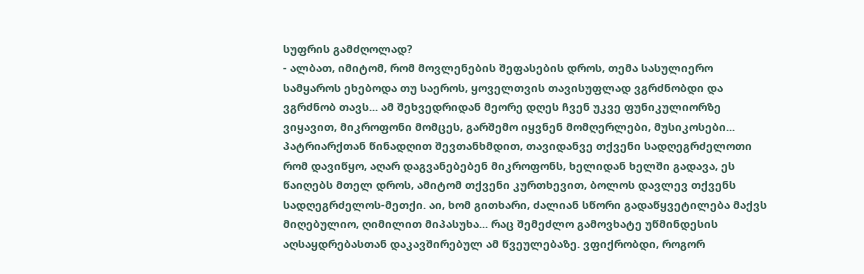სუფრის გამძღოლად?
- ალბათ, იმიტომ, რომ მოვლენების შეფასების დროს, თემა სასულიერო სამყაროს ეხებოდა თუ საეროს, ყოველთვის თავისუფლად ვგრძნობდი და ვგრძნობ თავს... ამ შეხვედრიდან მეორე დღეს ჩვენ უკვე ფუნიკულიორზე ვიყავით, მიკროფონი მომცეს, გარშემო იყვნენ მომღერლები, მუსიკოსები... პატრიარქთან წინადღით შევთანხმდით, თავიდანვე თქვენი სადღეგრძელოთი რომ დავიწყო, აღარ დაგვანებებენ მიკროფონს, ხელიდან ხელში გადავა, ეს წაიღებს მთელ დროს, ამიტომ თქვენი კურთხევით, ბოლოს დავლევ თქვენს სადღეგრძელოს-მეთქი. აი, ხომ გითხარი, ძალიან სწორი გადაწყვეტილება მაქვს მიღებულიო, ღიმილით მიპასუხა... რაც შემეძლო გამოვხატე უწმინდესის აღსაყდრებასთან დაკავშირებულ ამ წვეულებაზე. ვფიქრობდი, როგორ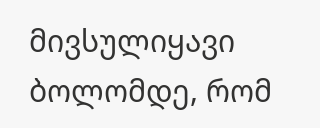მივსულიყავი ბოლომდე, რომ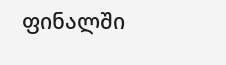ფინალში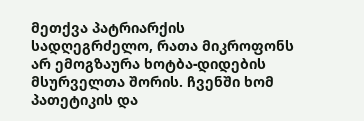მეთქვა პატრიარქის სადღეგრძელო, რათა მიკროფონს არ ემოგზაურა ხოტბა-დიდების მსურველთა შორის. ჩვენში ხომ პათეტიკის და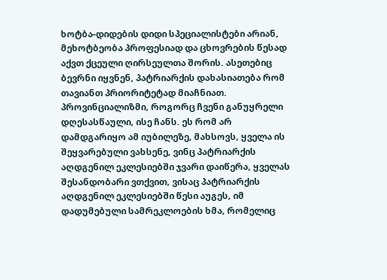ხოტბა-დიდების დიდი სპეციალისტები არიან, მეხოტბეობა პროფესიად და ცხოვრების წესად აქვთ ქცეული ღირსეულთა შორის. ასეთებიც ბევრნი იყვნენ, პატრიარქის დახასიათება რომ თავიანთ პრიორიტეტად მიაჩნიათ. პროვინციალიზმი, როგორც ჩვენი განუყრელი დღესასწაული, ისე ჩანს. ეს რომ არ დამდგარიყო ამ იუბილეზე, მახსოვს, ყველა ის შეყვარებული ვახსენე, ვინც პატრიარქის აღდგენილ ეკლესიებში ჯვარი დაიწერა, ყველას შესანდობარი ვთქვით, ვისაც პატრიარქის აღდგენილ ეკლესიებში წესი აუგეს, იმ დადუმებული სამრეკლოების ხმა, რომელიც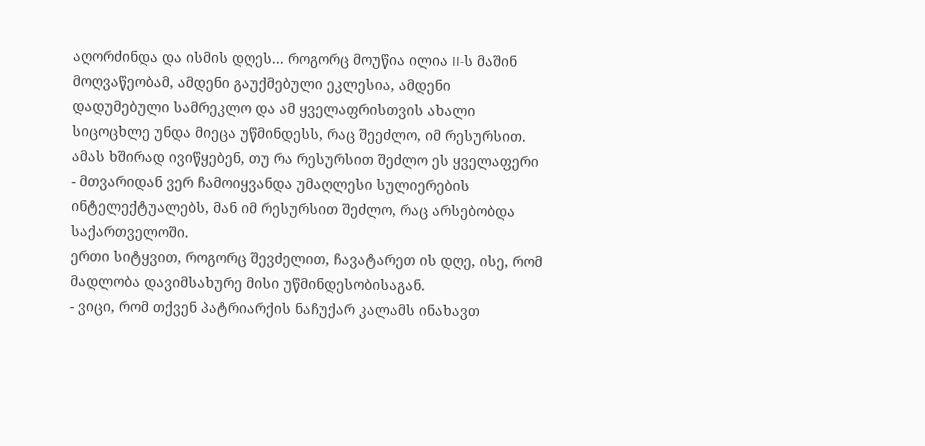აღორძინდა და ისმის დღეს... როგორც მოუწია ილია II-ს მაშინ მოღვაწეობამ, ამდენი გაუქმებული ეკლესია, ამდენი დადუმებული სამრეკლო და ამ ყველაფრისთვის ახალი სიცოცხლე უნდა მიეცა უწმინდესს, რაც შეეძლო, იმ რესურსით. ამას ხშირად ივიწყებენ, თუ რა რესურსით შეძლო ეს ყველაფერი - მთვარიდან ვერ ჩამოიყვანდა უმაღლესი სულიერების ინტელექტუალებს, მან იმ რესურსით შეძლო, რაც არსებობდა საქართველოში.
ერთი სიტყვით, როგორც შევძელით, ჩავატარეთ ის დღე, ისე, რომ მადლობა დავიმსახურე მისი უწმინდესობისაგან.
- ვიცი, რომ თქვენ პატრიარქის ნაჩუქარ კალამს ინახავთ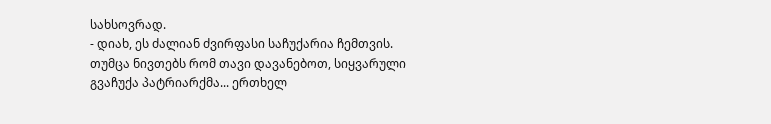სახსოვრად.
- დიახ, ეს ძალიან ძვირფასი საჩუქარია ჩემთვის. თუმცა ნივთებს რომ თავი დავანებოთ, სიყვარული გვაჩუქა პატრიარქმა... ერთხელ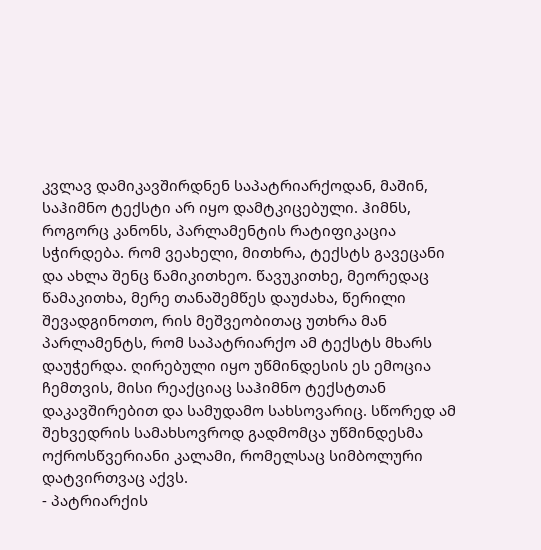კვლავ დამიკავშირდნენ საპატრიარქოდან, მაშინ, საჰიმნო ტექსტი არ იყო დამტკიცებული. ჰიმნს, როგორც კანონს, პარლამენტის რატიფიკაცია სჭირდება. რომ ვეახელი, მითხრა, ტექსტს გავეცანი და ახლა შენც წამიკითხეო. წავუკითხე, მეორედაც წამაკითხა, მერე თანაშემწეს დაუძახა, წერილი შევადგინოთო, რის მეშვეობითაც უთხრა მან პარლამენტს, რომ საპატრიარქო ამ ტექსტს მხარს დაუჭერდა. ღირებული იყო უწმინდესის ეს ემოცია ჩემთვის, მისი რეაქციაც საჰიმნო ტექსტთან დაკავშირებით და სამუდამო სახსოვარიც. სწორედ ამ შეხვედრის სამახსოვროდ გადმომცა უწმინდესმა ოქროსწვერიანი კალამი, რომელსაც სიმბოლური დატვირთვაც აქვს.
- პატრიარქის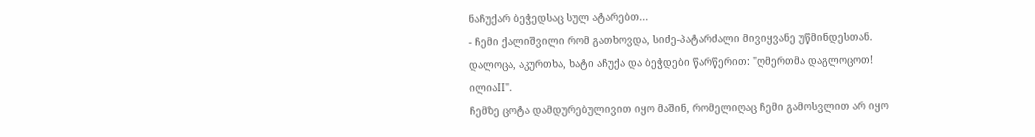ნაჩუქარ ბეჭედსაც სულ ატარებთ...
- ჩემი ქალიშვილი რომ გათხოვდა, სიძე-პატარძალი მივიყვანე უწმინდესთან. დალოცა, აკურთხა, ხატი აჩუქა და ბეჭდები წარწერით: "ღმერთმა დაგლოცოთ! ილიაII".
ჩემზე ცოტა დამდურებულივით იყო მაშინ, რომელიღაც ჩემი გამოსვლით არ იყო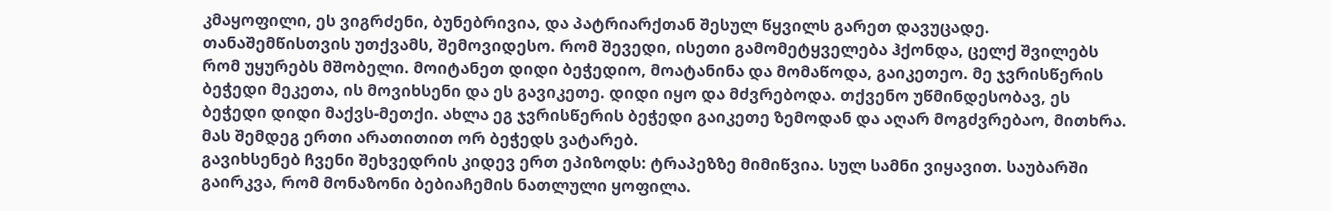კმაყოფილი, ეს ვიგრძენი, ბუნებრივია, და პატრიარქთან შესულ წყვილს გარეთ დავუცადე. თანაშემწისთვის უთქვამს, შემოვიდესო. რომ შევედი, ისეთი გამომეტყველება ჰქონდა, ცელქ შვილებს რომ უყურებს მშობელი. მოიტანეთ დიდი ბეჭედიო, მოატანინა და მომაწოდა, გაიკეთეო. მე ჯვრისწერის ბეჭედი მეკეთა, ის მოვიხსენი და ეს გავიკეთე. დიდი იყო და მძვრებოდა. თქვენო უწმინდესობავ, ეს ბეჭედი დიდი მაქვს-მეთქი. ახლა ეგ ჯვრისწერის ბეჭედი გაიკეთე ზემოდან და აღარ მოგძვრებაო, მითხრა. მას შემდეგ ერთი არათითით ორ ბეჭედს ვატარებ.
გავიხსენებ ჩვენი შეხვედრის კიდევ ერთ ეპიზოდს: ტრაპეზზე მიმიწვია. სულ სამნი ვიყავით. საუბარში გაირკვა, რომ მონაზონი ბებიაჩემის ნათლული ყოფილა.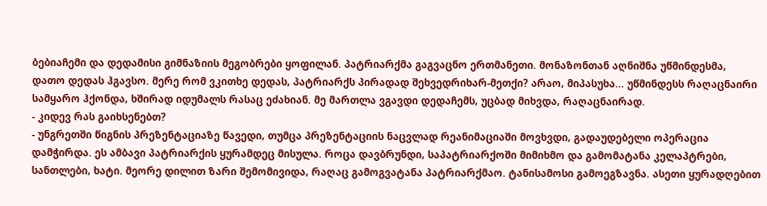ბებიაჩემი და დედამისი გიმნაზიის მეგობრები ყოფილან. პატრიარქმა გაგვაცნო ერთმანეთი. მონაზონთან აღნიშნა უწმინდესმა, დათო დედას ჰგავსო. მერე რომ ვკითხე დედას, პატრიარქს პირადად შეხვედრიხარ-მეთქი? არაო, მიპასუხა... უწმინდესს რაღაცნაირი სამყარო ჰქონდა, ხშირად იდუმალს რასაც ეძახიან. მე მართლა ვგავდი დედაჩემს, უცბად მიხვდა, რაღაცნაირად.
- კიდევ რას გაიხსენებთ?
- უნგრეთში წიგნის პრეზენტაციაზე წავედი, თუმცა პრეზენტაციის ნაცვლად რეანიმაციაში მოვხვდი, გადაუდებელი ოპერაცია დამჭირდა. ეს ამბავი პატრიარქის ყურამდეც მისულა. როცა დავბრუნდი, საპატრიარქოში მიმიხმო და გამომატანა კელაპტრები, სანთლები, ხატი. მეორე დილით ზარი შემომივიდა, რაღაც გამოგვატანა პატრიარქმაო. ტანისამოსი გამოეგზავნა. ასეთი ყურადღებით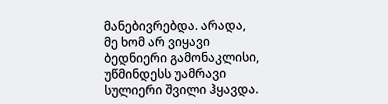მანებივრებდა. არადა, მე ხომ არ ვიყავი ბედნიერი გამონაკლისი, უწმინდესს უამრავი სულიერი შვილი ჰყავდა.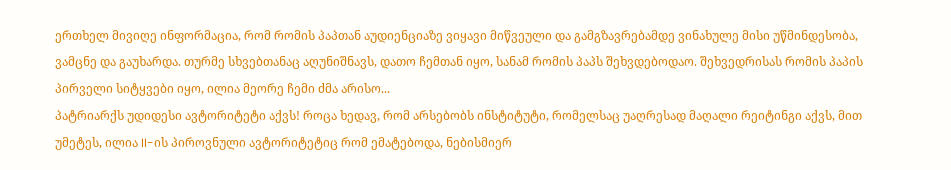ერთხელ მივიღე ინფორმაცია, რომ რომის პაპთან აუდიენციაზე ვიყავი მიწვეული და გამგზავრებამდე ვინახულე მისი უწმინდესობა, ვამცნე და გაუხარდა. თურმე სხვებთანაც აღუნიშნავს, დათო ჩემთან იყო, სანამ რომის პაპს შეხვდებოდაო. შეხვედრისას რომის პაპის პირველი სიტყვები იყო, ილია მეორე ჩემი ძმა არისო...
პატრიარქს უდიდესი ავტორიტეტი აქვს! როცა ხედავ, რომ არსებობს ინსტიტუტი, რომელსაც უაღრესად მაღალი რეიტინგი აქვს, მით უმეტეს, ილია II-ის პიროვნული ავტორიტეტიც რომ ემატებოდა, ნებისმიერ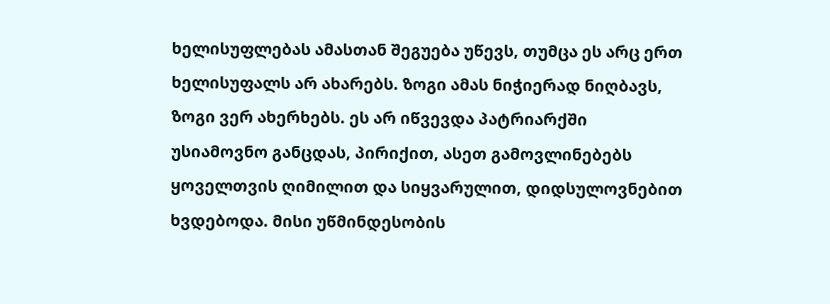ხელისუფლებას ამასთან შეგუება უწევს, თუმცა ეს არც ერთ ხელისუფალს არ ახარებს. ზოგი ამას ნიჭიერად ნიღბავს, ზოგი ვერ ახერხებს. ეს არ იწვევდა პატრიარქში უსიამოვნო განცდას, პირიქით, ასეთ გამოვლინებებს ყოველთვის ღიმილით და სიყვარულით, დიდსულოვნებით ხვდებოდა. მისი უწმინდესობის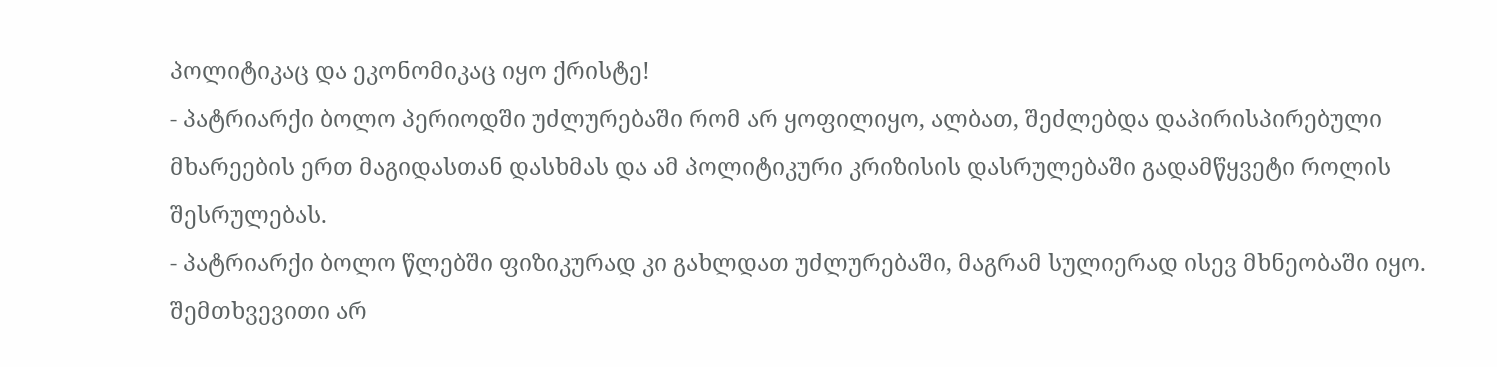პოლიტიკაც და ეკონომიკაც იყო ქრისტე!
- პატრიარქი ბოლო პერიოდში უძლურებაში რომ არ ყოფილიყო, ალბათ, შეძლებდა დაპირისპირებული მხარეების ერთ მაგიდასთან დასხმას და ამ პოლიტიკური კრიზისის დასრულებაში გადამწყვეტი როლის შესრულებას.
- პატრიარქი ბოლო წლებში ფიზიკურად კი გახლდათ უძლურებაში, მაგრამ სულიერად ისევ მხნეობაში იყო. შემთხვევითი არ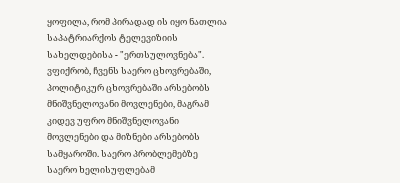ყოფილა, რომ პირადად ის იყო ნათლია საპატრიარქოს ტელევიზიის სახელდებისა - "ერთსულოვნება". ვფიქრობ, ჩვენს საერო ცხოვრებაში, პოლიტიკურ ცხოვრებაში არსებობს მნიშვნელოვანი მოვლენები, მაგრამ კიდევ უფრო მნიშვნელოვანი მოვლენები და მიზნები არსებობს სამყაროში. საერო პრობლემებზე საერო ხელისუფლებამ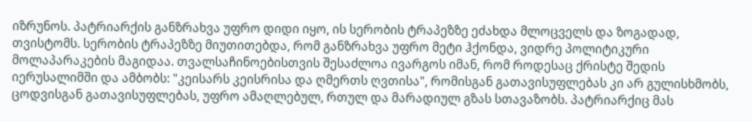იზრუნოს. პატრიარქის განზრახვა უფრო დიდი იყო, ის სერობის ტრაპეზზე ეძახდა მლოცველს და ზოგადად, თვისტომს. სერობის ტრაპეზზე მიუთითებდა, რომ განზრახვა უფრო მეტი ჰქონდა, ვიდრე პოლიტიკური მოლაპარაკების მაგიდაა. თვალსაჩინოებისთვის შესაძლოა ივარგოს იმან, რომ როდესაც ქრისტე შედის იერუსალიმში და ამბობს: "კეისარს კეისრისა და ღმერთს ღვთისა", რომისგან გათავისუფლებას კი არ გულისხმობს, ცოდვისგან გათავისუფლებას, უფრო ამაღლებულ, რთულ და მარადიულ გზას სთავაზობს. პატრიარქიც მას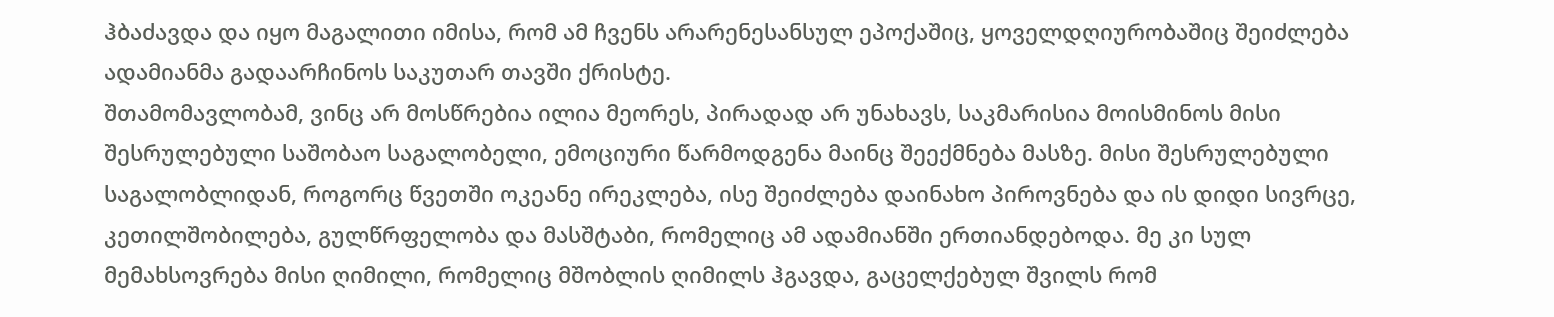ჰბაძავდა და იყო მაგალითი იმისა, რომ ამ ჩვენს არარენესანსულ ეპოქაშიც, ყოველდღიურობაშიც შეიძლება ადამიანმა გადაარჩინოს საკუთარ თავში ქრისტე.
შთამომავლობამ, ვინც არ მოსწრებია ილია მეორეს, პირადად არ უნახავს, საკმარისია მოისმინოს მისი შესრულებული საშობაო საგალობელი, ემოციური წარმოდგენა მაინც შეექმნება მასზე. მისი შესრულებული საგალობლიდან, როგორც წვეთში ოკეანე ირეკლება, ისე შეიძლება დაინახო პიროვნება და ის დიდი სივრცე, კეთილშობილება, გულწრფელობა და მასშტაბი, რომელიც ამ ადამიანში ერთიანდებოდა. მე კი სულ მემახსოვრება მისი ღიმილი, რომელიც მშობლის ღიმილს ჰგავდა, გაცელქებულ შვილს რომ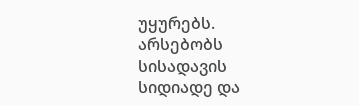უყურებს.
არსებობს სისადავის სიდიადე და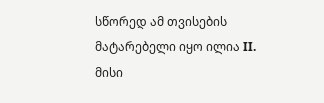სწორედ ამ თვისების მატარებელი იყო ილია II. მისი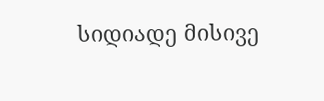სიდიადე მისივე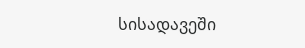სისადავეში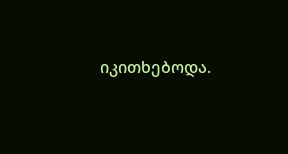იკითხებოდა.